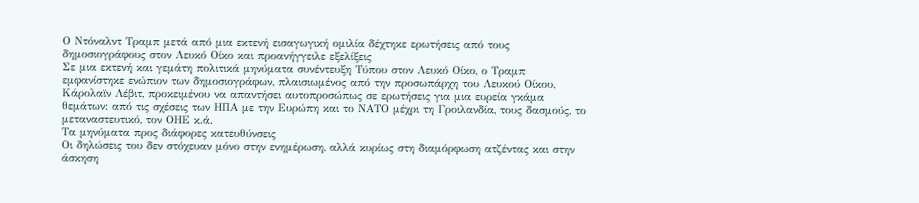Ο Ντόναλντ Τραμπ μετά από μια εκτενή εισαγωγική ομιλία δέχτηκε ερωτήσεις από τους δημοσιογράφους στον Λευκό Οίκο και προανήγγειλε εξελίξεις
Σε μια εκτενή και γεμάτη πολιτικά μηνύματα συνέντευξη Τύπου στον Λευκό Οίκο, ο Τραμπ εμφανίστηκε ενώπιον των δημοσιογράφων, πλαισιωμένος από την προσωπάρχη του Λευκού Οίκου, Κάρολαϊν Λέβιτ, προκειμένου να απαντήσει αυτοπροσώπως σε ερωτήσεις για μια ευρεία γκάμα θεμάτων: από τις σχέσεις των ΗΠΑ με την Ευρώπη και το ΝΑΤΟ μέχρι τη Γροιλανδία, τους δασμούς, το μεταναστευτικό, τον ΟΗΕ κ.ά.
Τα μηνύματα προς διάφορες κατευθύνσεις
Οι δηλώσεις του δεν στόχευαν μόνο στην ενημέρωση, αλλά κυρίως στη διαμόρφωση ατζέντας και στην άσκηση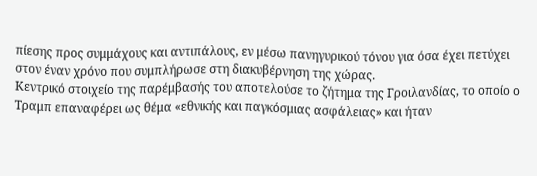πίεσης προς συμμάχους και αντιπάλους, εν μέσω πανηγυρικού τόνου για όσα έχει πετύχει στον έναν χρόνο που συμπλήρωσε στη διακυβέρνηση της χώρας.
Κεντρικό στοιχείο της παρέμβασής του αποτελούσε το ζήτημα της Γροιλανδίας, το οποίο ο Τραμπ επαναφέρει ως θέμα «εθνικής και παγκόσμιας ασφάλειας» και ήταν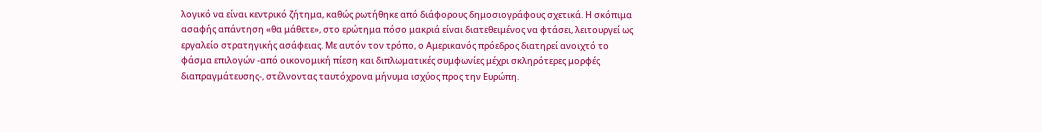λογικό να είναι κεντρικό ζήτημα, καθώς ρωτήθηκε από διάφορους δημοσιογράφους σχετικά. Η σκόπιμα ασαφής απάντηση «θα μάθετε», στο ερώτημα πόσο μακριά είναι διατεθειμένος να φτάσει, λειτουργεί ως εργαλείο στρατηγικής ασάφειας. Με αυτόν τον τρόπο, ο Αμερικανός πρόεδρος διατηρεί ανοιχτό το φάσμα επιλογών -από οικονομική πίεση και διπλωματικές συμφωνίες μέχρι σκληρότερες μορφές διαπραγμάτευσης-, στέλνοντας ταυτόχρονα μήνυμα ισχύος προς την Ευρώπη.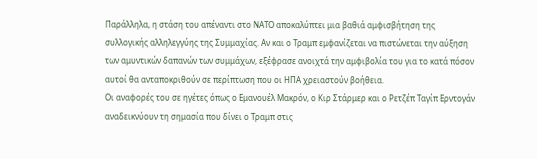Παράλληλα, η στάση του απέναντι στο ΝΑΤΟ αποκαλύπτει μια βαθιά αμφισβήτηση της συλλογικής αλληλεγγύης της Συμμαχίας. Αν και ο Τραμπ εμφανίζεται να πιστώνεται την αύξηση των αμυντικών δαπανών των συμμάχων, εξέφρασε ανοιχτά την αμφιβολία του για το κατά πόσον αυτοί θα ανταποκριθούν σε περίπτωση που οι ΗΠΑ χρειαστούν βοήθεια.
Οι αναφορές του σε ηγέτες όπως ο Εμανουέλ Μακρόν, ο Κιρ Στάρμερ και ο Ρετζέπ Ταγίπ Ερντογάν αναδεικνύουν τη σημασία που δίνει ο Τραμπ στις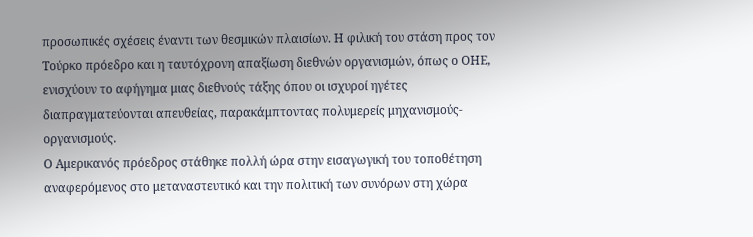προσωπικές σχέσεις έναντι των θεσμικών πλαισίων. Η φιλική του στάση προς τον Τούρκο πρόεδρο και η ταυτόχρονη απαξίωση διεθνών οργανισμών, όπως ο ΟΗΕ, ενισχύουν το αφήγημα μιας διεθνούς τάξης όπου οι ισχυροί ηγέτες διαπραγματεύονται απευθείας, παρακάμπτοντας πολυμερείς μηχανισμούς-οργανισμούς.
Ο Αμερικανός πρόεδρος στάθηκε πολλή ώρα στην εισαγωγική του τοποθέτηση αναφερόμενος στο μεταναστευτικό και την πολιτική των συνόρων στη χώρα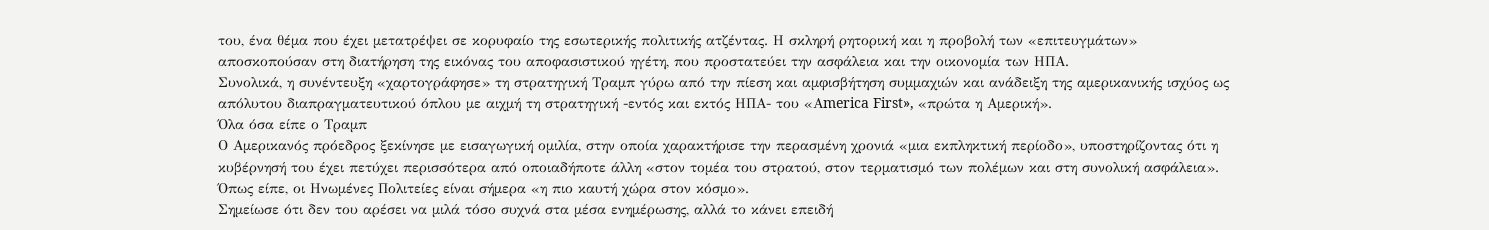του, ένα θέμα που έχει μετατρέψει σε κορυφαίο της εσωτερικής πολιτικής ατζέντας. Η σκληρή ρητορική και η προβολή των «επιτευγμάτων» αποσκοπούσαν στη διατήρηση της εικόνας του αποφασιστικού ηγέτη, που προστατεύει την ασφάλεια και την οικονομία των ΗΠΑ.
Συνολικά, η συνέντευξη «χαρτογράφησε» τη στρατηγική Τραμπ γύρω από την πίεση και αμφισβήτηση συμμαχιών και ανάδειξη της αμερικανικής ισχύος ως απόλυτου διαπραγματευτικού όπλου με αιχμή τη στρατηγική -εντός και εκτός ΗΠΑ- του «Αmerica First», «πρώτα η Αμερική».
Όλα όσα είπε ο Τραμπ
Ο Αμερικανός πρόεδρος ξεκίνησε με εισαγωγική ομιλία, στην οποία χαρακτήρισε την περασμένη χρονιά «μια εκπληκτική περίοδο», υποστηρίζοντας ότι η κυβέρνησή του έχει πετύχει περισσότερα από οποιαδήποτε άλλη «στον τομέα του στρατού, στον τερματισμό των πολέμων και στη συνολική ασφάλεια». Όπως είπε, οι Ηνωμένες Πολιτείες είναι σήμερα «η πιο καυτή χώρα στον κόσμο».
Σημείωσε ότι δεν του αρέσει να μιλά τόσο συχνά στα μέσα ενημέρωσης, αλλά το κάνει επειδή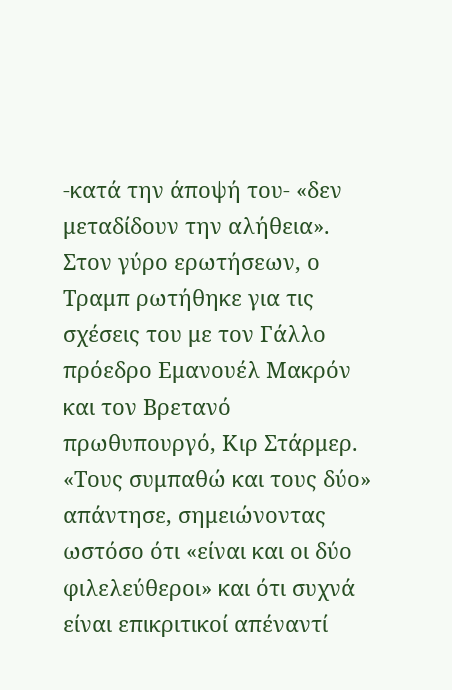-κατά την άποψή του- «δεν μεταδίδουν την αλήθεια».
Στον γύρο ερωτήσεων, ο Τραμπ ρωτήθηκε για τις σχέσεις του με τον Γάλλο πρόεδρο Εμανουέλ Μακρόν και τον Βρετανό πρωθυπουργό, Κιρ Στάρμερ. «Τους συμπαθώ και τους δύο» απάντησε, σημειώνοντας ωστόσο ότι «είναι και οι δύο φιλελεύθεροι» και ότι συχνά είναι επικριτικοί απέναντί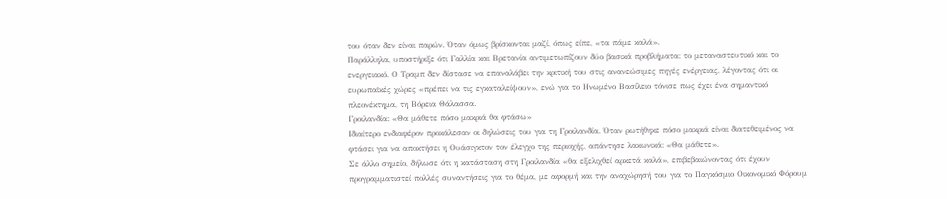του όταν δεν είναι παρών. Όταν όμως βρίσκονται μαζί, όπως είπε, «τα πάμε καλά».
Παράλληλα, υποστήριξε ότι Γαλλία και Βρετανία αντιμετωπίζουν δύο βασικά προβλήματα: το μεταναστευτικό και το ενεργειακό. Ο Τραμπ δεν δίστασε να επαναλάβει την κριτική του στις ανανεώσιμες πηγές ενέργειας, λέγοντας ότι οι ευρωπαϊκές χώρες «πρέπει να τις εγκαταλείψουν», ενώ για το Ηνωμένο Βασίλειο τόνισε πως έχει ένα σημαντικό πλεονέκτημα, τη Βόρεια Θάλασσα.
Γροιλανδία: «Θα μάθετε πόσο μακριά θα φτάσω»
Ιδιαίτερο ενδιαφέρον προκάλεσαν οι δηλώσεις του για τη Γροιλανδία. Όταν ρωτήθηκε πόσο μακριά είναι διατεθειμένος να φτάσει για να αποκτήσει η Ουάσιγκτον τον έλεγχο της περιοχής, απάντησε λακωνικά: «Θα μάθετε».
Σε άλλο σημείο, δήλωσε ότι η κατάσταση στη Γροιλανδία «θα εξελιχθεί αρκετά καλά», επιβεβαιώνοντας ότι έχουν προγραμματιστεί πολλές συναντήσεις για το θέμα, με αφορμή και την αναχώρησή του για το Παγκόσμιο Οικονομικό Φόρουμ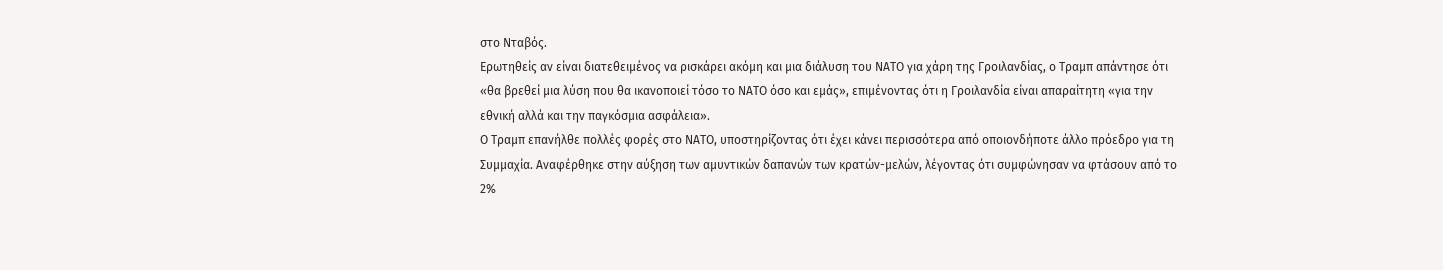στο Νταβός.
Ερωτηθείς αν είναι διατεθειμένος να ρισκάρει ακόμη και μια διάλυση του ΝΑΤΟ για χάρη της Γροιλανδίας, ο Τραμπ απάντησε ότι «θα βρεθεί μια λύση που θα ικανοποιεί τόσο το ΝΑΤΟ όσο και εμάς», επιμένοντας ότι η Γροιλανδία είναι απαραίτητη «για την εθνική αλλά και την παγκόσμια ασφάλεια».
Ο Τραμπ επανήλθε πολλές φορές στο ΝΑΤΟ, υποστηρίζοντας ότι έχει κάνει περισσότερα από οποιονδήποτε άλλο πρόεδρο για τη Συμμαχία. Αναφέρθηκε στην αύξηση των αμυντικών δαπανών των κρατών-μελών, λέγοντας ότι συμφώνησαν να φτάσουν από το 2%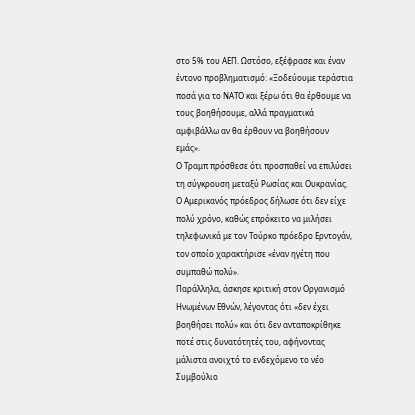στο 5% του ΑΕΠ. Ωστόσο, εξέφρασε και έναν έντονο προβληματισμό: «Ξοδεύουμε τεράστια ποσά για το ΝΑΤΟ και ξέρω ότι θα έρθουμε να τους βοηθήσουμε, αλλά πραγματικά αμφιβάλλω αν θα έρθουν να βοηθήσουν εμάς».
Ο Τραμπ πρόσθεσε ότι προσπαθεί να επιλύσει τη σύγκρουση μεταξύ Ρωσίας και Ουκρανίας.
Ο Αμερικανός πρόεδρος δήλωσε ότι δεν είχε πολύ χρόνο, καθώς επρόκειτο να μιλήσει τηλεφωνικά με τον Τούρκο πρόεδρο Ερντογάν, τον οποίο χαρακτήρισε «έναν ηγέτη που συμπαθώ πολύ».
Παράλληλα, άσκησε κριτική στον Οργανισμό Ηνωμένων Εθνών, λέγοντας ότι «δεν έχει βοηθήσει πολύ» και ότι δεν ανταποκρίθηκε ποτέ στις δυνατότητές του, αφήνοντας μάλιστα ανοιχτό το ενδεχόμενο το νέο Συμβούλιο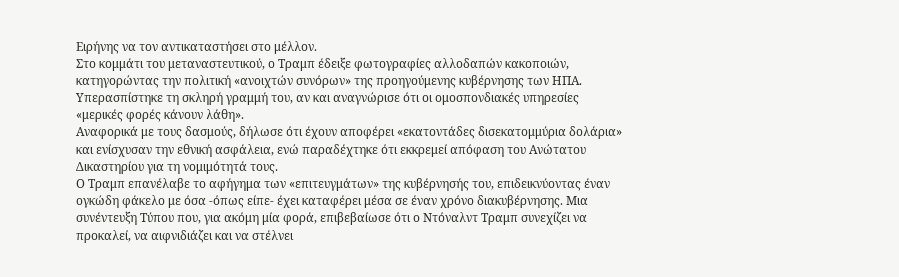Ειρήνης να τον αντικαταστήσει στο μέλλον.
Στο κομμάτι του μεταναστευτικού, ο Τραμπ έδειξε φωτογραφίες αλλοδαπών κακοποιών, κατηγορώντας την πολιτική «ανοιχτών συνόρων» της προηγούμενης κυβέρνησης των ΗΠΑ. Υπερασπίστηκε τη σκληρή γραμμή του, αν και αναγνώρισε ότι οι ομοσπονδιακές υπηρεσίες «μερικές φορές κάνουν λάθη».
Αναφορικά με τους δασμούς, δήλωσε ότι έχουν αποφέρει «εκατοντάδες δισεκατομμύρια δολάρια» και ενίσχυσαν την εθνική ασφάλεια, ενώ παραδέχτηκε ότι εκκρεμεί απόφαση του Ανώτατου Δικαστηρίου για τη νομιμότητά τους.
Ο Τραμπ επανέλαβε το αφήγημα των «επιτευγμάτων» της κυβέρνησής του, επιδεικνύοντας έναν ογκώδη φάκελο με όσα -όπως είπε- έχει καταφέρει μέσα σε έναν χρόνο διακυβέρνησης. Μια συνέντευξη Τύπου που, για ακόμη μία φορά, επιβεβαίωσε ότι ο Ντόναλντ Τραμπ συνεχίζει να προκαλεί, να αιφνιδιάζει και να στέλνει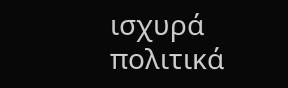ισχυρά πολιτικά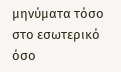μηνύματα τόσο στο εσωτερικό όσο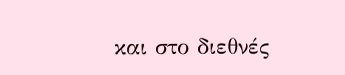και στο διεθνές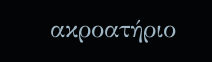ακροατήριο